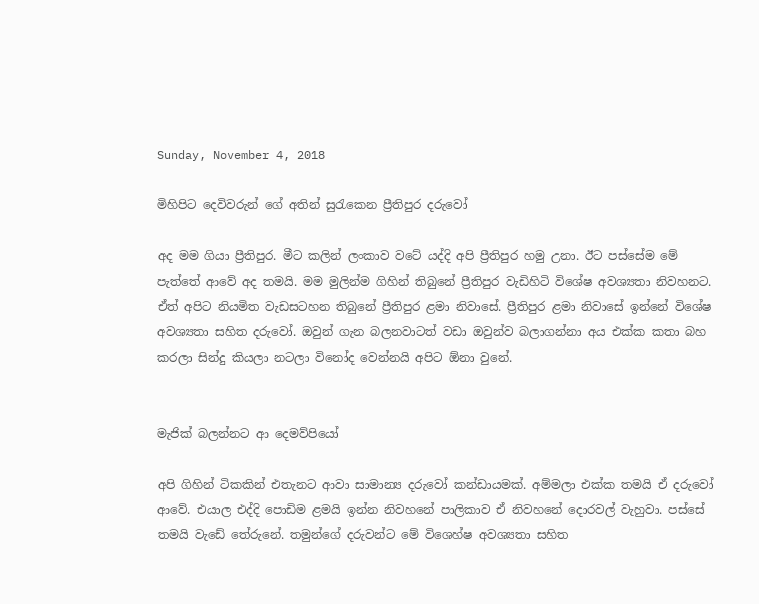Sunday, November 4, 2018

මිහිපිට දෙවිවරුන් ගේ අතින් සුරැකෙන ප්‍රීතිපුර දරුවෝ

අද මම ගියා ප්‍රීතිපුර. මීට කලින් ලංකාව වටේ යද්දි අපි ප්‍රීතිපුර හමු උනා. ඊට පස්සේම මේ පැත්තේ ආවේ අද තමයි. මම මුලින්ම ගිහින් තිබුනේ ප්‍රීතිපුර වැඩිහිටි විශේෂ අවශ්‍යතා නිවහනට. ඒත් අපිට නියමිත වැඩසටහන තිබුනේ ප්‍රීතිපුර ළමා නිවාසේ. ප්‍රීතිපුර ළමා නිවාසේ ඉන්නේ විශේෂ අවශ්‍යතා සහිත දරුවෝ. ඔවුන් ගැන බලනවාටත් වඩා ඔවුන්ව බලාගන්නා අය එක්ක කතා බහ කරලා සින්දු කියලා නටලා විනෝද වෙන්නයි අපිට ඕනා වුනේ.


මැජික් බලන්නට ආ දෙමව්පියෝ

අපි ගිහින් ටිකකින් එතැනට ආවා සාමාන්‍ය දරුවෝ කන්ඩායමක්. අම්මලා එක්ක තමයි ඒ දරුවෝ ආවේ. එයාල එද්දි පොඩිම ළමයි ඉන්න නිවහනේ පාලිකාව ඒ නිවහනේ දොරවල් වැහුවා. පස්සේ තමයි වැඩේ තේරුනේ. තමුන්ගේ දරුවන්ට මේ විශෙහ්ෂ අවශ්‍යතා සහිත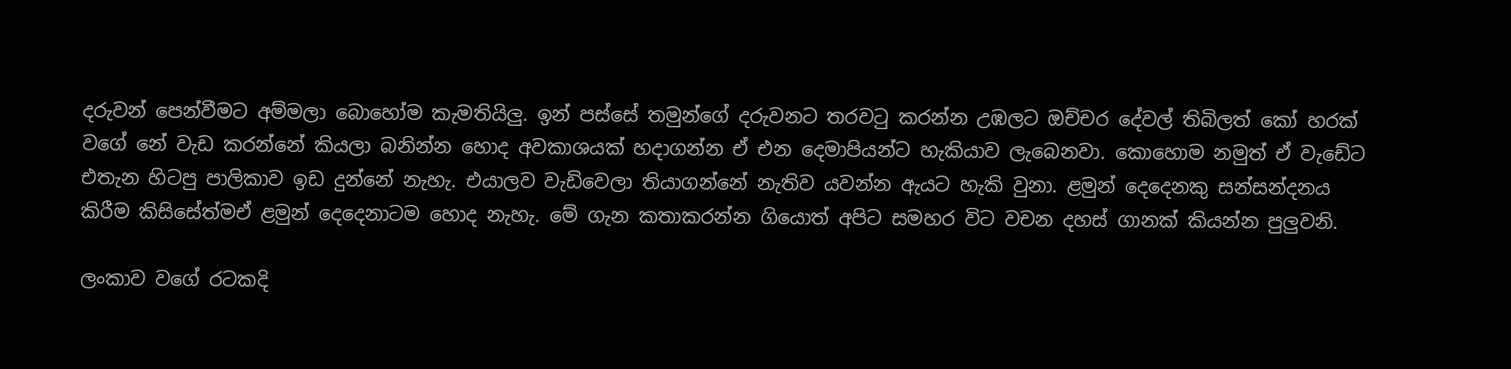දරුවන් පෙන්වීමට අම්මලා බොහෝම කැමතියිලු. ඉන් පස්සේ තමුන්ගේ දරුවනට තරවටු කරන්න උඹලට ඔච්චර දේවල් තිබිලත් කෝ හරක් වගේ නේ වැඩ කරන්නේ කියලා බනින්න හොද අවකාශයක් හදාගන්න ඒ එන දෙමාපියන්ට හැකියාව ලැබෙනවා. කොහොම නමුත් ඒ වැඩේට එතැන හිටපු පාලිකාව ඉඩ දුන්නේ නැහැ. එයාලව වැඩිවෙලා තියාගන්නේ නැතිව යවන්න ඇයට හැකි වුනා. ළමුන් දෙදෙනකු සන්සන්දනය කිරීම කිසිසේත්මඒ ළමුන් දෙදෙනාටම හොද නැහැ. මේ ගැන කතාකරන්න ගියොත් අපිට සමහර විට වචන දහස් ගානක් කියන්න පුලුවනි.

ලංකාව වගේ රටකදි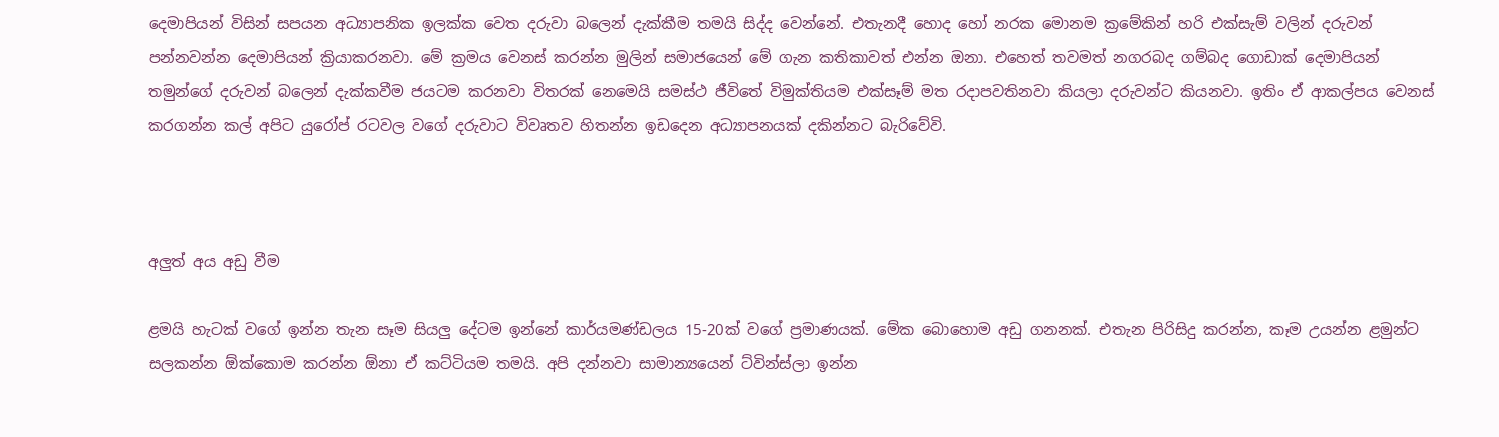දෙමාපියන් විසින් සපයන අධ්‍යාපනික ඉලක්ක වෙත දරුවා බලෙන් දැක්කීම තමයි සිද්ද වෙන්නේ. එතැනදී හොද හෝ නරක මොනම ක්‍රමේකින් හරි එක්සැම් වලින් දරුවන් පන්නවන්න දෙමාපියන් ක්‍රියාකරනවා. මේ ක්‍රමය වෙනස් කරන්න මුලින් සමාජයෙන් මේ ගැන කතිකාවත් එන්න ඔනා. එහෙත් තවමත් නගරබද ගම්බද ගොඩාක් දෙමාපියන් තමුන්ගේ දරුවන් බලෙන් දැක්කවීම ජයටම කරනවා විතරක් නෙමෙයි සමස්ථ ජීවිතේ විමුක්තියම එක්සෑම් මත රදාපවතිනවා කියලා දරුවන්ට කියනවා. ඉතිං ඒ ආකල්පය වෙනස් කරගන්න කල් අපිට යුරෝප් රටවල වගේ දරුවාට විවෘතව හිතන්න ඉඩදෙන අධ්‍යාපනයක් දකින්නට බැරිවේවි.



අලුත් අය අඩු වීම

ළමයි හැටක් වගේ ඉන්න තැන සෑම සියලු දේටම ඉන්නේ කාර්යමණ්ඩලය 15-20ක් වගේ ප්‍රමාණයක්. මේක බොහොම අඩු ගනනක්. එතැන පිරිසිදු කරන්න, කෑම උයන්න ළමුන්ට සලකන්න ඕක්කොම කරන්න ඕනා ඒ කට්ටියම තමයි. අපි දන්නවා සාමාන්‍යයෙන් ට්වින්ස්ලා ඉන්න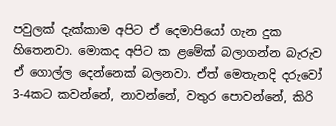පවුලක් දැක්කාම අපිට ඒ දෙමාපියෝ ගැන දුක හිතෙනවා. මොකද අපිට ක ළමේක් බලාගන්න බැරුව ඒ ගොල්ල දෙන්නෙක් බලනවා. ඒත් මෙතැනදි දරුවෝ 3-4කට කවන්නේ, නාවන්නේ, වතුර පොවන්නේ, කිරි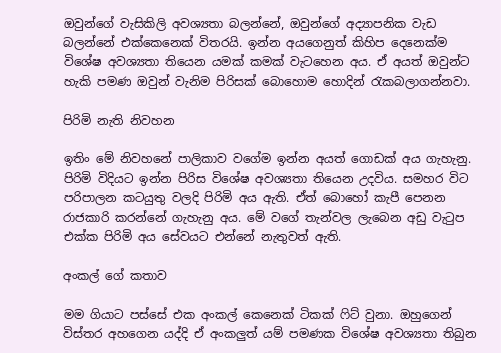ඔවුන්ගේ වැසිකිලි අවශ්‍යතා බලන්නේ, ඔවුන්ගේ අද්‍යාපනික වැඩ බලන්නේ එක්කෙනෙක් විතරයි. ඉන්න අයගෙනුත් කිහිප දෙනෙක්ම විශේෂ අවශ්‍යතා තියෙන යමක් කමක් වැටහෙන අය. ඒ අයත් ඔවුන්ට හැකි පමණ ඔවුන් වැනිම පිරිසක් බොහොම හොදින් රැකබලාගන්නවා.

පිරිමි නැති නිවහන

ඉතිං මේ නිවහනේ පාලිකාව වගේම ඉන්න අයත් ගොඩක් අය ගැහැනු. පිරිමි විදියට ඉන්න පිරිස විශේෂ අවශ්‍යතා තියෙන උදවිය. සමහර විට පරිපාලන කටයුතු වලදි පිරිමි අය ඇති. ඒත් බොහෝ කැපී පෙනන රාජකාරි කරන්නේ ගැහැනු අය. මේ වගේ තැන්වල ලැබෙන අඩු වැටුප එක්ක පිරිමි අය සේවයට එන්නේ නැතුවත් ඇති.

අංකල් ගේ කතාව

මම ගියාට පස්සේ එක අංකල් කෙනෙක් ටිකක් ෆිට් වුනා. ඔහුගෙන් විස්තර අහගෙන යද්දි ඒ අංකලුත් යම් පමණක විශේෂ අවශ්‍යතා තිබුන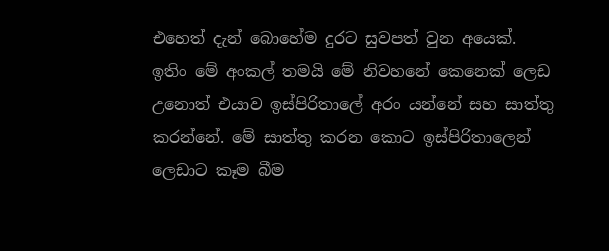එහෙත් දැන් බොහේම දුරට සුවපත් වුන අයෙක්. ඉතිං මේ අංකල් තමයි මේ නිවහනේ කෙනෙක් ලෙඩ උනොත් එයාව ඉස්පිරිතාලේ අරං යන්නේ සහ සාත්තු කරන්නේ. මේ සාත්තු කරන කොට ඉස්පිරිතාලෙන් ලෙඩාට කෑම බීම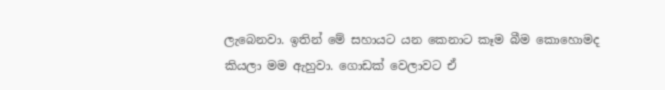ලැබෙනවා. ඉතින් මේ සහායට යන කෙනාට කෑම බීම කොහොමද කියලා මම ඇහුවා. ගොඩක් වෙලාවට ඒ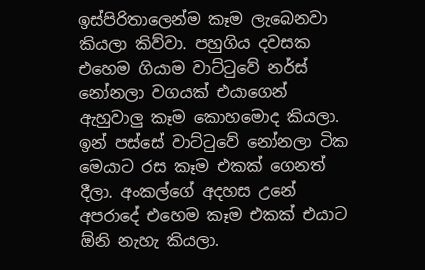ඉස්පිරිතාලෙන්ම කෑම ලැබෙනවා කියලා කිව්වා. පහුගිය දවසක එහෙම ගියාම වාට්ටුවේ නර්ස් නෝනලා වගයක් එයාගෙන් ඇහුවාලු කෑම කොහමොද කියලා. ඉන් පස්සේ වාට්ටුවේ නෝනලා ටික මෙයාට රස කෑම එකක් ගෙනත් දීලා. අංකල්ගේ අදහස උනේ අපරාදේ එහෙම කෑම එකක් එයාට ඕනි නැහැ කියලා.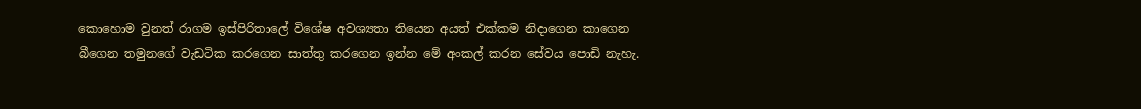කොහොම වුනත් රාගම ඉස්පිරිතාලේ විශේෂ අවශ්‍යතා තියෙන අයත් එක්කම නිදාගෙන කාගෙන බීගෙන තමුනගේ වැඩටික කරගෙන සාත්තු කරගෙන ඉන්න මේ අංකල් කරන සේවය පොඩි නැහැ.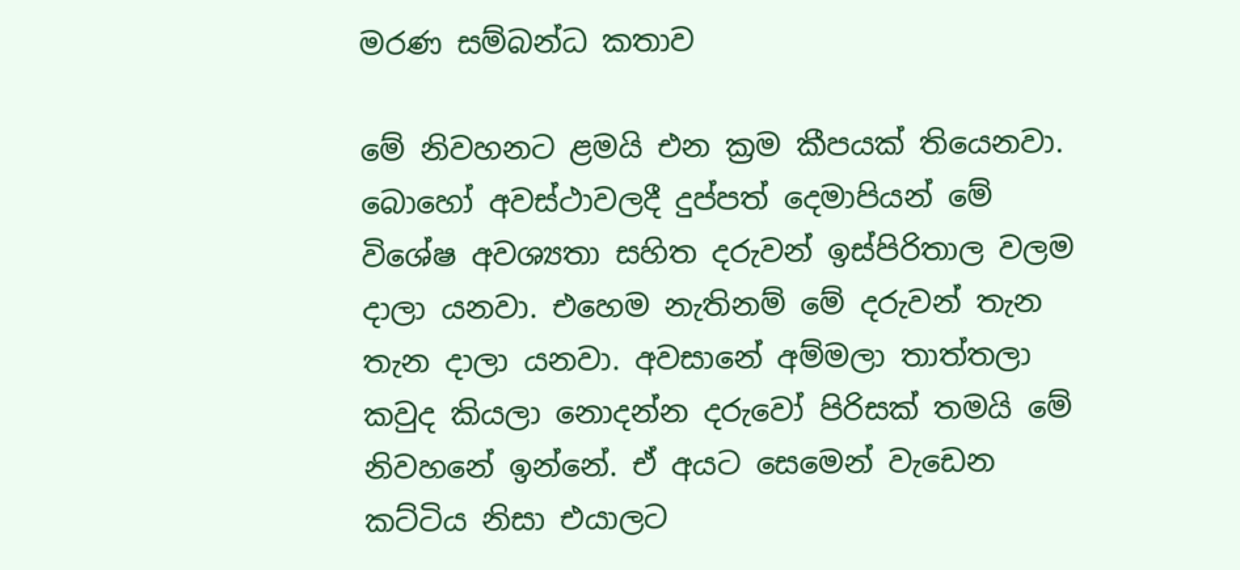මරණ සම්බන්ධ කතාව

මේ නිවහනට ළමයි එන ක්‍රම කීපයක් තියෙනවා. බොහෝ අවස්ථාවලදී දුප්පත් දෙමාපියන් මේ විශේෂ අවශ්‍යතා සහිත දරුවන් ඉස්පිරිතාල වලම දාලා යනවා. එහෙම නැතිනම් මේ දරුවන් තැන තැන දාලා යනවා. අවසානේ අම්මලා තාත්තලා කවුද කියලා නොදන්න දරුවෝ පිරිසක් තමයි මේ නිවහනේ ඉන්නේ. ඒ අයට සෙමෙන් වැඩෙන කට්ටිය නිසා එයාලට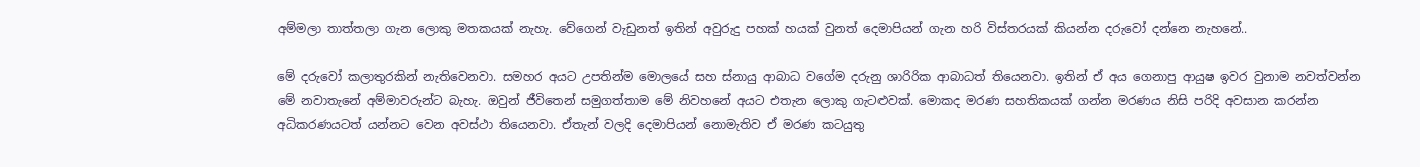අම්මලා තාත්තලා ගැන ලොකු මතකයක් නැහැ. වේගෙන් වැඩුනත් ඉතින් අවුරුදු පහක් හයක් වුනත් දෙමාපියන් ගැන හරි විස්තරයක් කියන්න දරුවෝ දන්නෙ නැහනේ..

මේ දරුවෝ කලාතුරකින් නැතිවෙනවා. සමහර අයට උපතින්ම මොලයේ සහ ස්නායු ආබාධ වගේම දරුනු ශාරිරික ආබාධත් තියෙනවා. ඉතින් ඒ අය ගෙනාපු ආයුෂ ඉවර වුනාම නවත්වන්න මේ නවාතැනේ අම්මාවරුන්ට බැහැ. ඔවුන් ජීවිතෙන් සමුගත්තාම මේ නිවහනේ අයට එතැන ලොකු ගැටළුවක්. මොකද මරණ සහතිකයක් ගන්න මරණය නිසි පරිදි අවසාන කරන්න අධිකරණයටත් යන්නට වෙන අවස්ථා තියෙනවා. ඒතැන් වලදි දෙමාපියන් නොමැතිව ඒ මරණ කටයුතු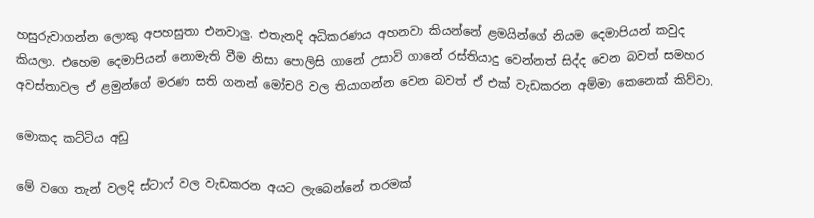හසුරුවාගන්න ලොකු අපහසුතා එනවාලු. එතැනදි අධිකරණය අහනවා කියන්නේ ළමයින්ගේ නියම දෙමාපියන් කවුද කියලා. එහෙම දෙමාපියන් නොමැති වීම නිසා පොලිසි ගානේ උසාවි ගානේ රස්තියාදු වෙන්නත් සිද්ද වෙන බවත් සමහර අවස්තාවල ඒ ළමුන්ගේ මරණ සති ගනන් මෝචරි වල තියාගන්න වෙන බවත් ඒ එක් වැඩකරන අම්මා කෙනෙක් කිව්වා.

මොකද කට්ටිය අඩු

මේ වගෙ තැන් වලදි ස්ටාෆ් වල වැඩකරන අයට ලැබෙන්නේ තරමක්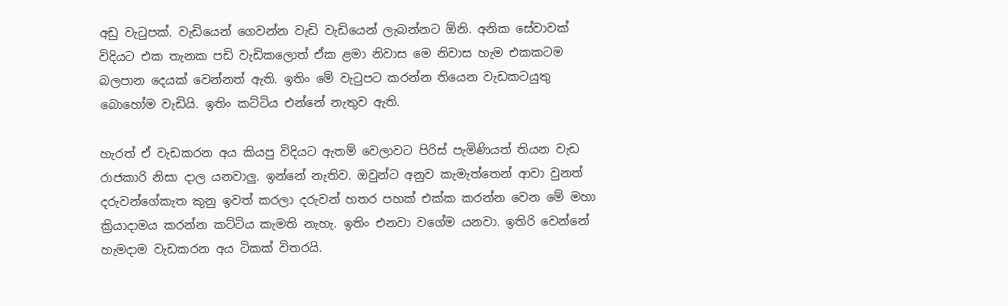අඩු වැටුපක්. වැඩියෙන් ගෙවන්න වැඩි වැඩියෙන් ලැබන්නට ඕනි. අනික සේවාවක් විදියට එක තැනක පඩි වැඩිකලොත් ඒක ළමා නිවාස මෙ නිවාස හැම එකකටම බලපාන දෙයක් වෙන්නත් ඇති. ඉතිං මේ වැටුපට කරන්න තියෙන වැඩකටයුතු බොහෝම වැඩියි. ඉතිං කට්ටිය එන්නේ නැතුව ඇති.

හැරත් ඒ වැඩකරන අය කියපු විදියට ඇතම් වෙලාවට පිරිස් පැමිණියත් තියන වැඩ රාජකාරි නිසා දාල යනවාලු. ඉන්නේ නැතිව. ඔවුන්ට අනුව කැමැත්තෙන් ආවා වුනත් දරුවන්ගේකැත කුනු ඉවත් කරලා දරුවන් හතර පහක් එක්ක කරන්න වෙන මේ මහා ක්‍රියාදාමය කරන්න කට්ටිය කැමති නැහැ. ඉතිං එනවා වගේම යනවා. ඉතිරි වෙන්නේ හැමදාම වැඩකරන අය ටිකක් විතරයි.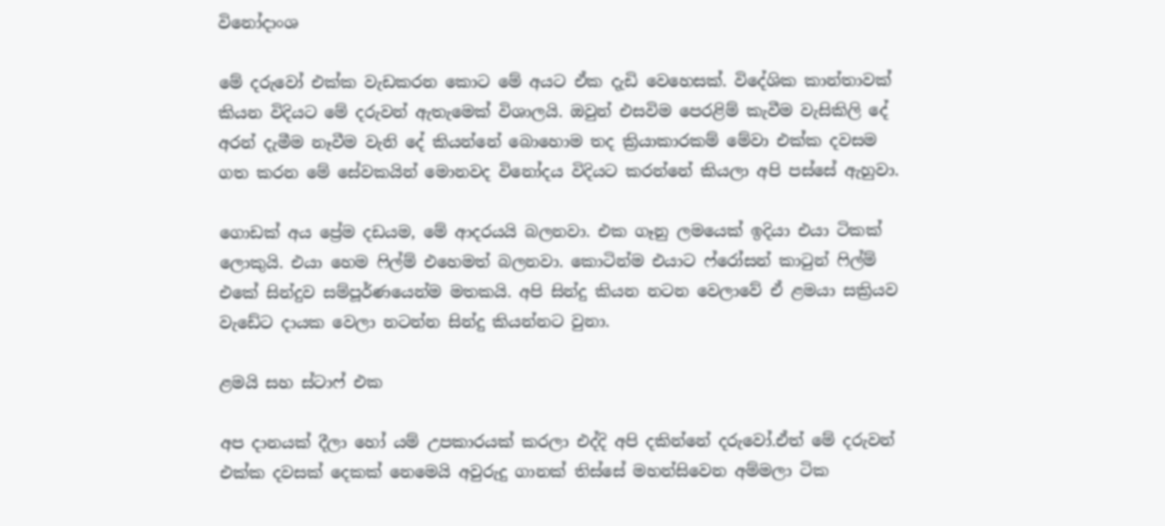විනෝදාංශ

මේ දරුවෝ එක්ක වැඩකරන කොට මේ අයට ඒක දැඩි වෙහෙසක්. විදේශික කාන්තාවක් කියන විදියට මේ දරුවන් ඇතැමෙක් විශාලයි. ඔවුන් එසවිම පෙරළිම් කැවීම වැසිකිලි දේ අරන් දැමීම නෑවීම වැනි දේ කියන්නේ බොහොම තද ක්‍රියාකාරකම් මේවා එක්ක දවසම ගත කරන මේ සේවකයින් මොනවද විනෝදය විදියට කරන්නේ කියලා අපි පස්සේ ඇහුවා.

ගොඩක් අය ප්‍රේම දඩයම, මේ ආදරයයි බලනවා. එක ගෑනු ලමයෙක් ඉදියා එයා ටිකක් ලොකුයි. එයා හෙම ෆිල්ම් එහෙමත් බලනවා. කොටින්ම එයාට ෆ්රෝසන් කාටුන් ෆිල්ම් එකේ සින්දුව සම්පූර්ණයෙන්ම මතකයි. අපි සින්දු කියන නටන වෙලාවේ ඒ ළමයා සක්‍රියව වැඩේට දායක වෙලා නටන්න සින්දු කියන්නට වුනා.

ළමයි සහ ස්ටාෆ් එක

අප දානයක් දීලා හෝ යම් උපකාරයක් කරලා එද්දි අපි දකින්නේ දරුවෝ.ඒත් මේ දරුවන් එක්ක දවසක් දෙකක් නෙමෙයි අවුරුදු ගානක් තිස්සේ මහන්සිවෙන අම්මලා ටික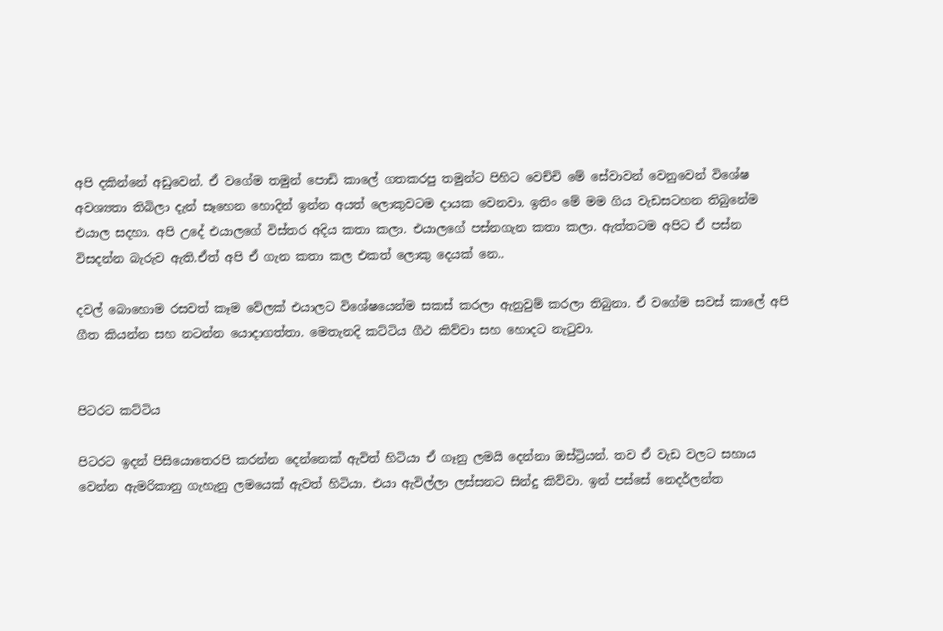අපි දකින්නේ අඩුවෙන්. ඒ වගේම තමුන් පොඩි කාලේ ගතකරපු තමුන්ට පිහිට වෙච්චි මේ සේවාවන් වෙනුවෙන් විශේෂ අවශ්‍යතා තිබිලා දැන් සෑහෙන හොදින් ඉන්න අයත් ලොකුවටම දායක වෙනවා. ඉතිං මේ මම ගිය වැඩසටහන තිබුනේම එයාල සදහා. අපි උදේ එයාලගේ විස්තර අදිය කතා කලා. එයාලගේ පස්නගැන කතා කලා. ඇත්තටම අපිට ඒ පස්න විසදන්න බැරුව ඇති.ඒත් අපි ඒ ගැන කතා කල එකත් ලොකු දෙයක් නෙ..

දවල් බොහොම රසවත් කෑම වේලක් එයාලට විශේෂයෙන්ම සකස් කරලා ඇනුවුම් කරලා තිබුනා. ඒ වගේම සවස් කාලේ අපි ගීත කියන්න සහ නටන්න යොදාගත්තා. මෙතැනදි කට්ටිය ගීථ කිව්වා සහ හොදට නැටුවා.


පිටරට කට්ටිය

පිටරට ඉදන් පිසියොතෙරපි කරන්න දෙන්නෙක් ඇවිත් හිටියා ඒ ගෑනු ලමයි දෙන්නා ඔස්ට්‍රියන්. තව ඒ වැඩ වලට සහාය වෙන්න ඇමරිකානු ගැහැනු ලමයෙක් ඇවත් හිටියා. එයා ඇවිල්ලා ලස්සනට සින්දු කිව්වා. ඉන් පස්සේ නෙදර්ලන්ත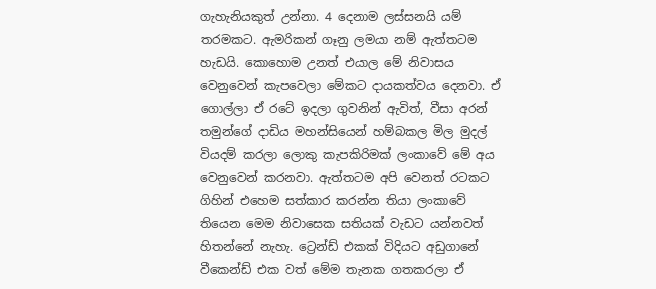ගැහැනියකුත් උන්නා. 4 දෙනාම ලස්සනයි යම් තරමකට. ඇමරිකන් ගෑනු ලමයා නම් ඇත්තටම හැඩයි. කොහොම උනත් එයාල මේ නිවාසය වෙනුවෙන් කැපවෙලා මේකට දායකත්වය දෙනවා. ඒ ගොල්ලා ඒ රටේ ඉදලා ගුවනින් ඇවිත්, වීසා අරන් තමුන්ගේ දාඩිය මහන්සියෙන් හම්බකල මිල මුදල් වියදම් කරලා ලොකු කැපකිරිමක් ලංකාවේ මේ අය වෙනුවෙන් කරනවා. ඇත්තටම අපි වෙනත් රටකට ගිහින් එහෙම සත්කාර කරන්න තියා ලංකාවේ තියෙන මෙම නිවාසෙක සතියක් වැඩට යන්නවත් හිතන්නේ නැහැ. ට්‍රෙන්ඩ් එකක් විදියට අඩුගානේ වීකෙන්ඩ් එක වත් මේම තැනක ගතකරලා ඒ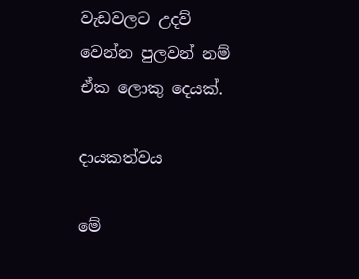වැඩවලට උදව් වෙන්න පුලවන් නම් ඒක ලොකු දෙයක්.

දායකත්වය

මේ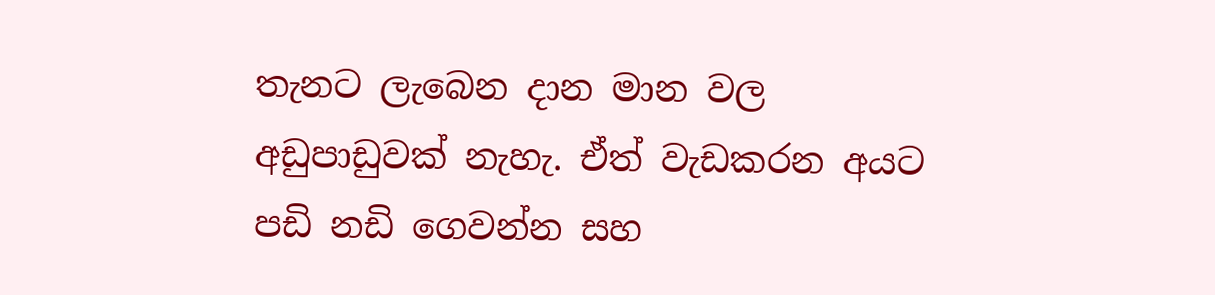තැනට ලැබෙන දාන මාන වල අඩුපාඩුවක් නැහැ. ඒත් වැඩකරන අයට පඩි නඩි ගෙවන්න සහ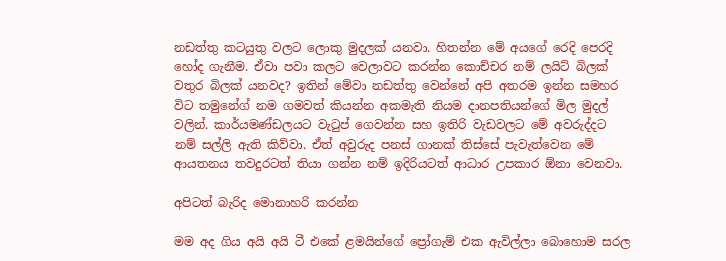නඩත්තු කටයුතු වලට ලොකු මුදලක් යනවා. හිතන්න මේ අයගේ රෙදි පෙරදි හෝද ගැනීම. ඒවා පවා කලට වෙලාවට කරන්න කොච්චර නම් ලයිට් බිලක් වතුර බිලක් යනවද? ඉතින් මේවා නඩත්තු වෙන්නේ අපි අතරම ඉන්න සමහර විට තමුනේග් නම ගමවත් කියන්න අකමැති නියම දානපතියන්ගේ මිල මුදල් වලින්. කාර්යමණ්ඩලයට වැටුප් ගෙවන්න සහ ඉතිරි වැඩවලට මේ අවරුද්දට නම් සල්ලි ඇති කිව්වා. ඒත් අවුරුද පනස් ගානක් තිස්සේ පැවැත්වෙන මේ ආයතනය තවදුරටත් තියා ගන්න නම් ඉදිරියටත් ආධාර උපකාර ඕනා වෙනවා.

අපිටත් බැරිද මොනාහරි කරන්න

මම අද ගිය අයි අයි ටී එකේ ළමයින්ගේ ප්‍රෝගැම් එක ඇවිල්ලා බොහොම සරල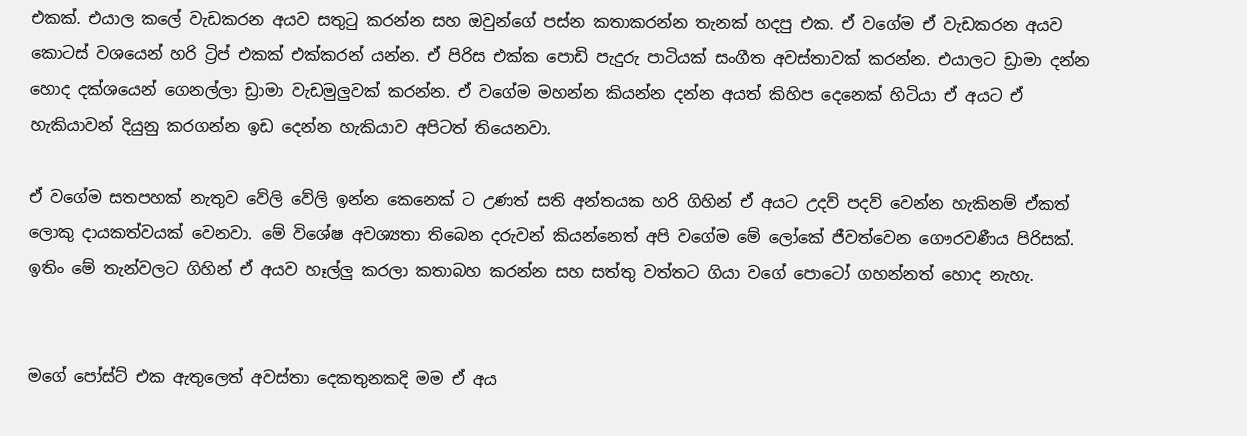එකක්. එයාල කලේ වැඩකරන අයව සතුටු කරන්න සහ ඔවුන්ගේ පස්න කතාකරන්න තැනක් හදපු එක. ඒ වගේම ඒ වැඩකරන අයව කොටස් වශයෙන් හරි ට්‍රිප් එකක් එක්කරන් යන්න. ඒ පිරිස එක්ක පොඩි පැදුරු පාටියක් සංගීත අවස්තාවක් කරන්න. එයාලට ඩ්‍රාමා දන්න හොද දක්ශයෙන් ගෙනල්ලා ඩ්‍රාමා වැඩමුලුවක් කරන්න. ඒ වගේම මහන්න කියන්න දන්න අයත් කිහිප දෙනෙක් හිටියා ඒ අයට ඒ හැකියාවන් දියුනු කරගන්න ඉඩ දෙන්න හැකියාව අපිටත් තියෙනවා.

ඒ වගේම සතපහක් නැතුව වේලි වේලි ඉන්න කෙනෙක් ට උණත් සති අන්තයක හරි ගිහින් ඒ අයට උදව් පදව් වෙන්න හැකිනම් ඒකත් ලොකු දායකත්වයක් වෙනවා. මේ විශේෂ අවශ්‍යතා තිබෙන දරුවන් කියන්නෙත් අපි වගේම මේ ලෝකේ ජීවත්වෙන ගෞරවණීය පිරිසක්. ඉතිං මේ තැන්වලට ගිහින් ඒ අයව හෑල්ලු කරලා කතාබහ කරන්න සහ සත්තු වත්තට ගියා වගේ පොටෝ ගහන්නත් හොද නැහැ.


මගේ පෝස්ට් එක ඇතුලෙත් අවස්තා දෙකතුනකදි මම ඒ අය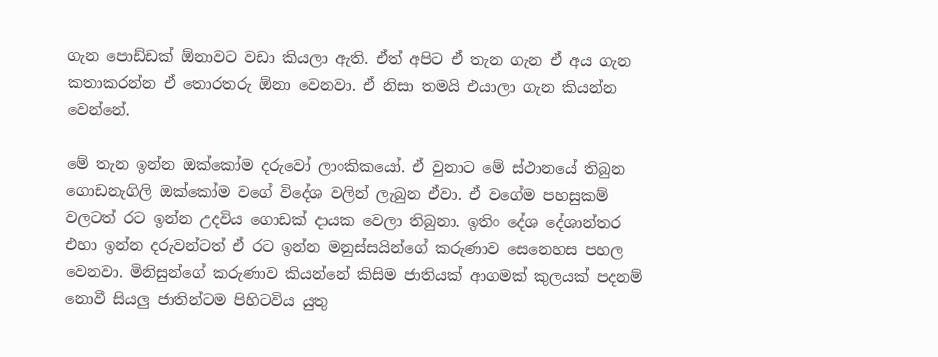ගැන පොඩ්ඩක් ඕනාවට වඩා කියලා ඇති. ඒත් අපිට ඒ තැන ගැන ඒ අය ගැන කතාකරන්න ඒ තොරතරු ඕනා වෙනවා. ඒ නිසා තමයි එයාලා ගැන කියන්න වෙන්නේ.

මේ තැන ඉන්න ඔක්කෝම දරුවෝ ලාංකිකයෝ. ඒ වුනාට මේ ස්ථානයේ තිබුන ගොඩනැගිලි ඔක්කෝම වගේ විදේශ වලින් ලැබුන ඒවා. ඒ වගේම පහසුකම් වලටත් රට ඉන්න උදවිය ගොඩක් දායක වෙලා තිබුනා. ඉතිං දේශ දේශාන්තර එහා ඉන්න දරුවන්ටත් ඒ රට ඉන්න මනුස්සයින්ගේ කරුණාව සෙනෙහස පහල වෙනවා. මිනිසුන්ගේ කරුණාව කියන්නේ කිසිම ජාතියක් ආගමක් කුලයක් පදනම් නොවී සියලු ජාතින්ටම පිහිටවිය යුතු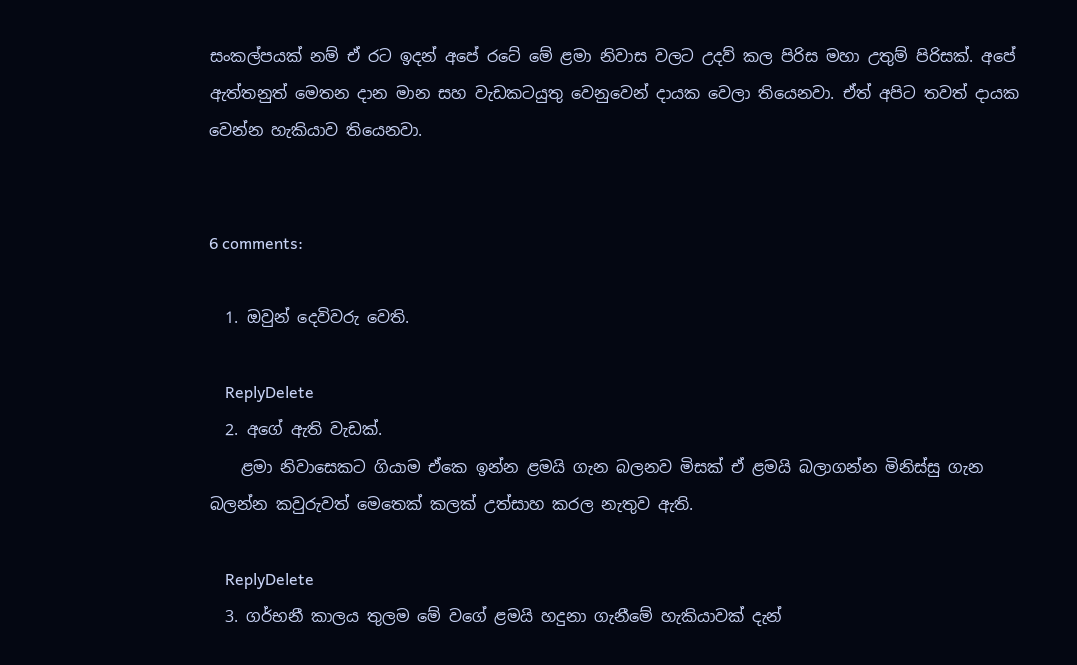සංකල්පයක් නම් ඒ රට ඉදන් අපේ රටේ මේ ළමා නිවාස වලට උදව් කල පිරිස මහා උතුම් පිරිසක්. අපේ ඇත්තනුත් මෙතන දාන මාන සහ වැඩකටයුතු වෙනුවෙන් දායක වෙලා තියෙනවා. ඒත් අපිට තවත් දායක වෙන්න හැකියාව තියෙනවා.


6 comments:

  1. ඔවුන් දෙවිවරු වෙති.

    ReplyDelete
  2. අගේ ඇති වැඩක්.
    ළමා නිවාසෙකට ගියාම ඒකෙ ඉන්න ළමයි ගැන බලනව මිසක් ඒ ළමයි බලාගන්න මිනිස්සු ගැන බලන්න කවුරුවත් මෙතෙක් කලක් උත්සාහ කරල නැතුව ඇති.

    ReplyDelete
  3. ගර්භනී කාලය තුලම මේ වගේ ළමයි හදුනා ගැනීමේ හැකියාවක් දැන්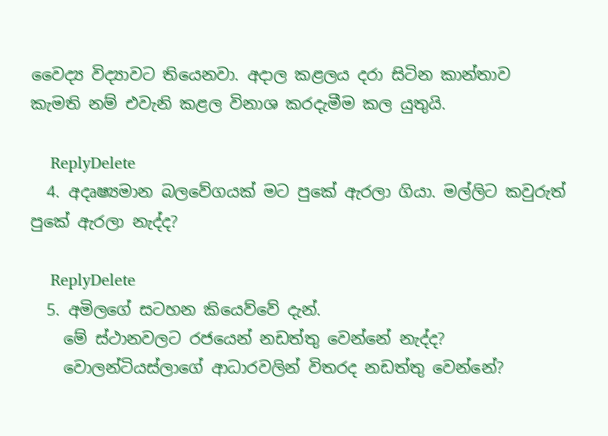වෛද්‍ය විද්‍යාවට තියෙනවා. අදාල කළලය දරා සිටින කාන්තාව කැමති නම් එවැනි කළල විනාශ කරදැමීම කල යුතුයි.

    ReplyDelete
  4. අදෘෂ්‍යමාන බලවේගයක් මට පුකේ ඇරලා ගියා. මල්ලිට කවුරුත් පුකේ ඇරලා නැද්ද?

    ReplyDelete
  5. අමිලගේ සටහන කියෙව්වේ දැන්.
    මේ ස්ථානවලට රජයෙන් නඩත්තු වෙන්නේ නැද්ද?
    වොලන්ටියස්ලාගේ ආධාරවලින් විතරද නඩත්තු වෙන්නේ?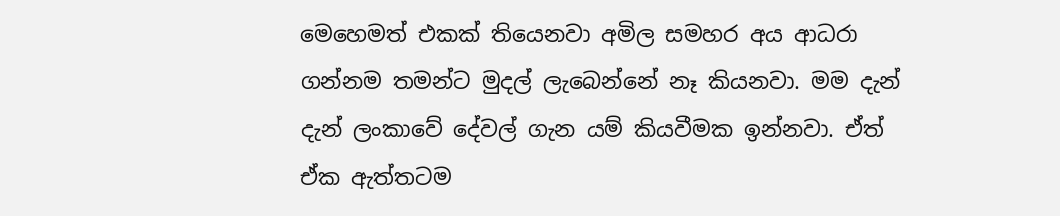මෙහෙමත් එකක් තියෙනවා අමිල සමහර අය ආධරා ගන්නම තමන්ට මුදල් ලැබෙන්නේ නෑ කියනවා. මම දැන් දැන් ලංකාවේ දේවල් ගැන යම් කියවීමක ඉන්නවා. ඒත් ඒක ඇත්තටම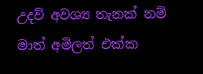උදව් අවශ්‍ය තැනක් නම් මාත් අමිලත් එක්ක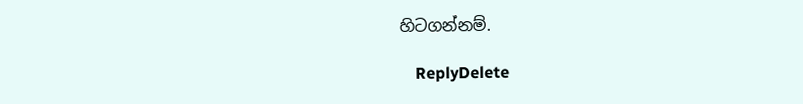හිටගන්නම්.

    ReplyDelete